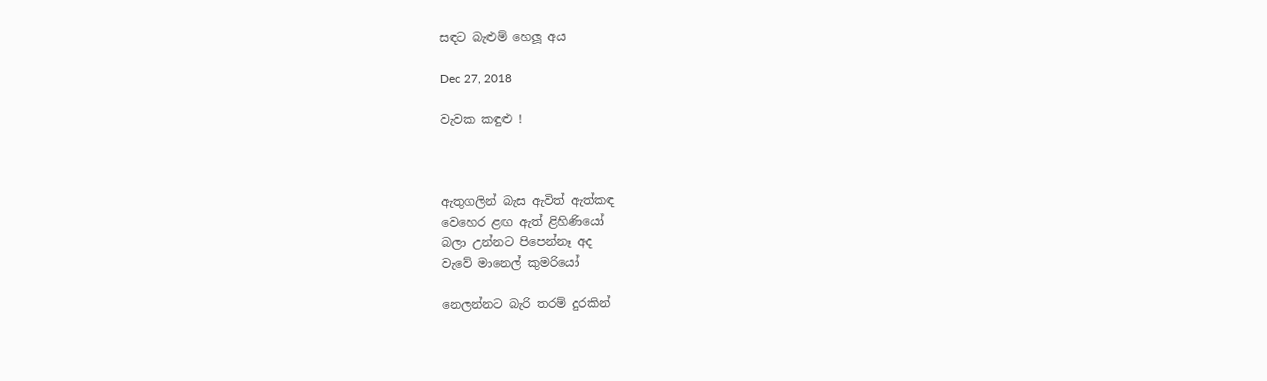සඳට බැළුම් හෙලූ අය

Dec 27, 2018

වැවක කඳුළු !



ඇතුගලින් බැස ඇවිත් ඇත්කඳ
වෙහෙර ළඟ ඇත් ළිහිණියෝ
බලා උන්නට පිපෙන්නෑ අද
වැවේ මානෙල් කුමරියෝ

නෙලන්නට බැරි තරම් දුරකින්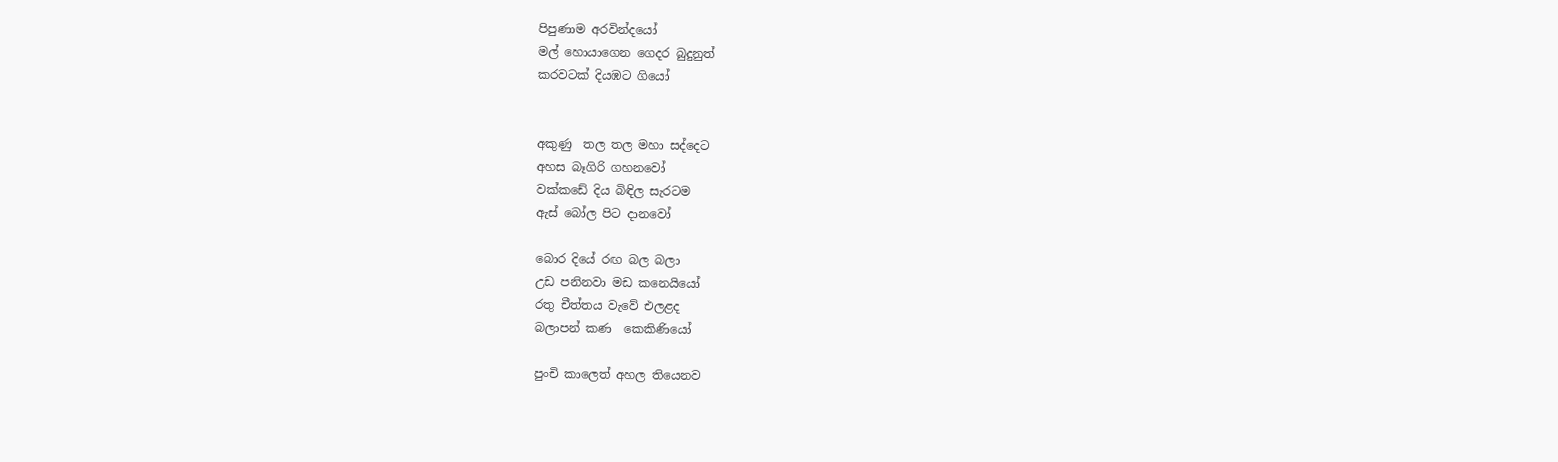පිපුණාම අරවින්දයෝ
මල් හොයාගෙන ගෙදර බුදුනුත්
කරවටක් දියඹට ගියෝ


අකුණු  තල තල මහා සද්දෙට
අහස බෑගිරි ගහනවෝ
වක්කඩේ දිය බිඳිල සැරටම
ඇස් බෝල පිට දානවෝ

බොර දියේ රඟ බල බලා
උඩ පනිනවා මඩ කනෙයියෝ
රතු චීත්තය වැවේ එලළද
බලාපන් කණ  කෙකිණියෝ

පුංචි කාලෙත් අහල තියෙනව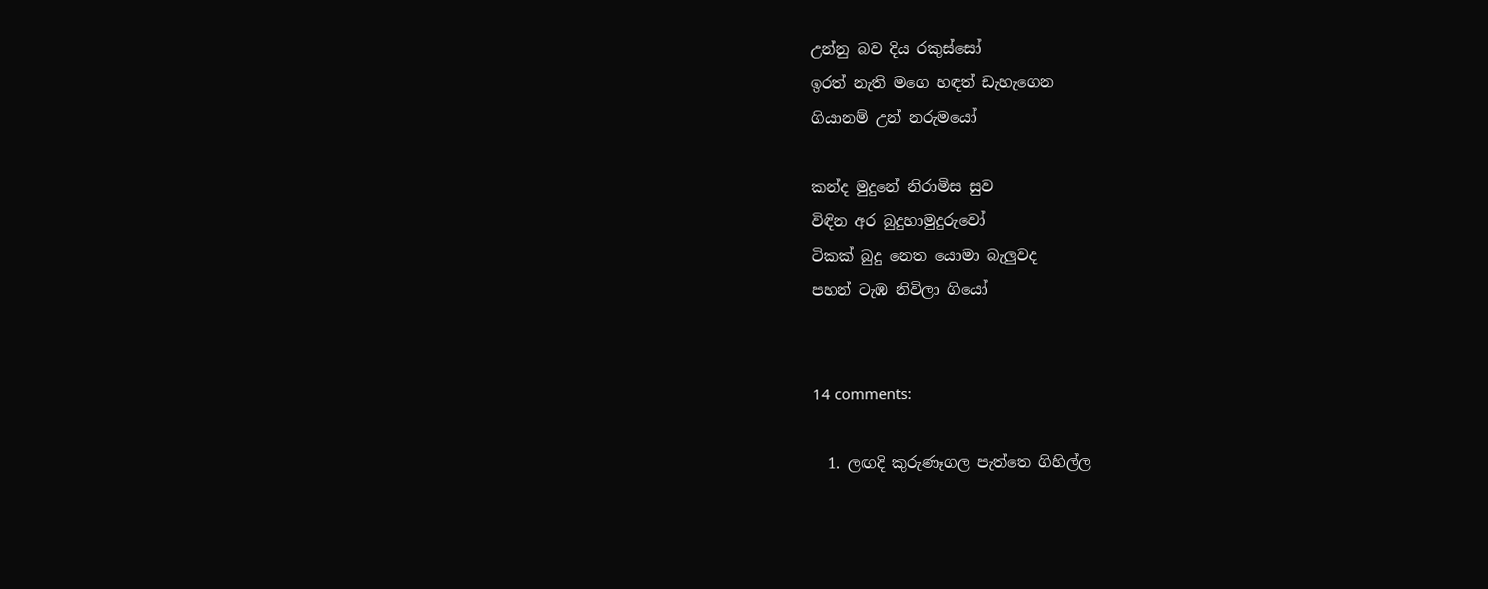උන්නු බව දිය රකුස්සෝ
ඉරත් නැති මගෙ හඳත් ඩැහැගෙන
ගියානම් උන් නරුමයෝ

කන්ද මුදුනේ නිරාමිස සුව
විඳින අර බුදුහාමුදුරුවෝ
ටිකක් බුදු නෙත යොමා බැලුවද
පහන් ටැඹ නිවිලා ගියෝ


14 comments:

  1. ලඟදි කුරුණෑගල පැත්තෙ ගිහිල්ල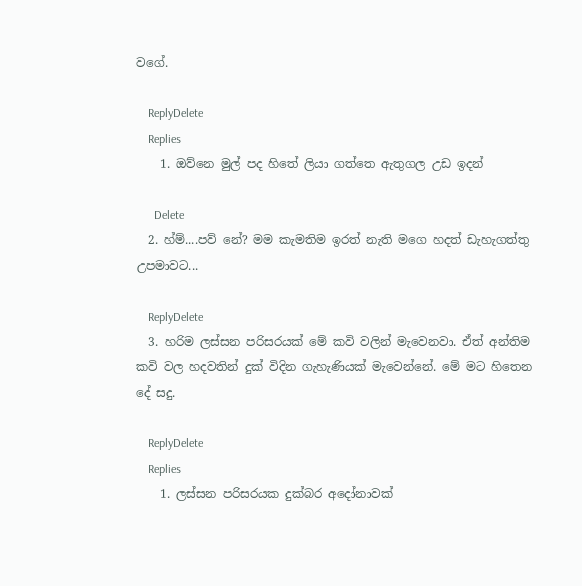වගේ.

    ReplyDelete
    Replies
    1. ඔව්නෙ මුල් පද හිතේ ලියා ගත්තෙ ඇතුගල උඩ ඉදන්

      Delete
  2. හ්ම්....පව් නේ? මම කැමතිම ඉරත් නැති මගෙ හදත් ඩැහැගත්තු උපමාවට...

    ReplyDelete
  3. හරිම ලස්සන පරිසරයක් මේ කවි වලින් මැවෙනවා. ඒත් අන්තිම කවි වල හදවතින් දුක් විදින ගැහැණියක් මැවෙන්නේ. මේ මට හිතෙන දේ සදු.

    ReplyDelete
    Replies
    1. ලස්සන පරිසරයක දුක්බර අදෝනාවක්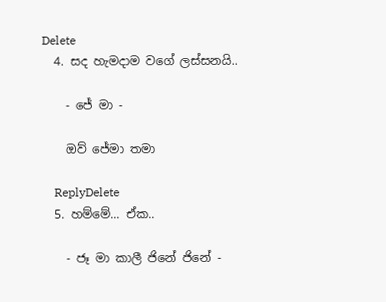Delete
  4. සද හැමදාම වගේ ලස්සනයි..

    - ජේ මා -

    ඔව් ජේමා තමා

    ReplyDelete
  5. හම්මේ... ඒක..

    - ජෑ මා කාලී ජිනේ ජිනේ -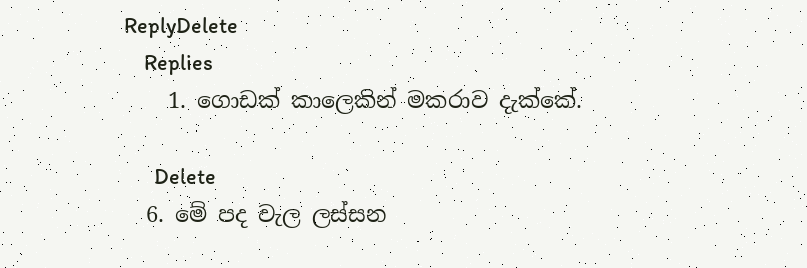ReplyDelete
    Replies
    1. ගොඩක් කාලෙකින් මකරාව දැක්කේ.

      Delete
  6. මේ පද වැල ලස්සන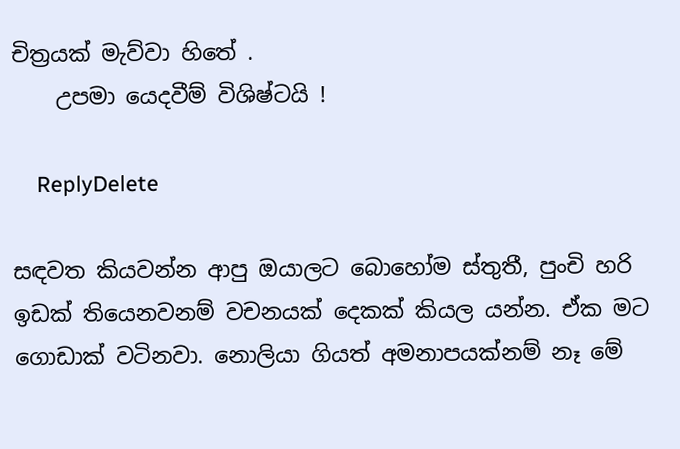චිත්‍රයක් මැව්වා හිතේ .
    උපමා යෙදවීම් විශිෂ්ටයි !

    ReplyDelete

සඳවත කියවන්න ආපු ඔයාලට බොහෝම ස්තුතී, පුංචි හරි ඉඩක් තියෙනවනම් වචනයක් දෙකක් කියල යන්න. ඒක මට ගොඩාක් වටිනවා. නොලියා ගියත් අමනාපයක්නම් නෑ මේ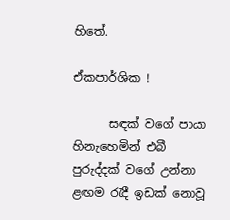හිතේ.

ඒකපාර්ශික !

      සඳක් වගේ පායා හිනැහෙමින් එබී පුරුද්දක් වගේ උන්නා ළඟම රැදී ඉඩක් නොවූ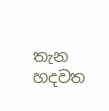තැන හදවත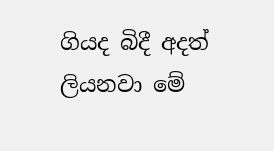ගියද බිදී අදත් ලියනවා මේ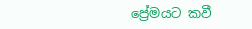ප්‍රේමයට කවී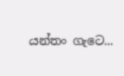යන්තං ගැටෙ...